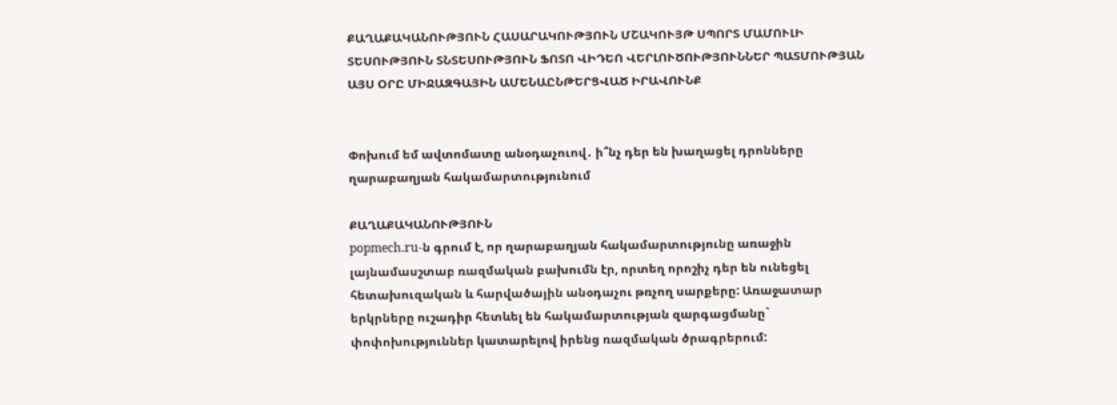ՔԱՂԱՔԱԿԱՆՈՒԹՅՈՒՆ ՀԱՍԱՐԱԿՈՒԹՅՈՒՆ ՄՇԱԿՈՒՅԹ ՍՊՈՐՏ ՄԱՄՈՒԼԻ ՏԵՍՈՒԹՅՈՒՆ ՏՆՏԵՍՈՒԹՅՈՒՆ ՖՈՏՈ ՎԻԴԵՈ ՎԵՐԼՈՒԾՈՒԹՅՈՒՆՆԵՐ ՊԱՏՄՈՒԹՅԱՆ ԱՅՍ ՕՐԸ ՄԻՋԱԶԳԱՅԻՆ ԱՄԵՆԱԸՆԹԵՐՑՎԱԾ ԻՐԱՎՈՒՆՔ


Փոխում եմ ավտոմատը անօդաչուով․ ի՞նչ դեր են խաղացել դրոնները ղարաբաղյան հակամարտությունում

ՔԱՂԱՔԱԿԱՆՈՒԹՅՈՒՆ
popmech.ru-ն գրում է, որ ղարաբաղյան հակամարտությունը առաջին լայնամասշտաբ ռազմական բախումն էր, որտեղ որոշիչ դեր են ունեցել հետախուզական և հարվածային անօդաչու թռչող սարքերը: Առաջատար երկրները ուշադիր հետևել են հակամարտության զարգացմանը` փոփոխություններ կատարելով իրենց ռազմական ծրագրերում: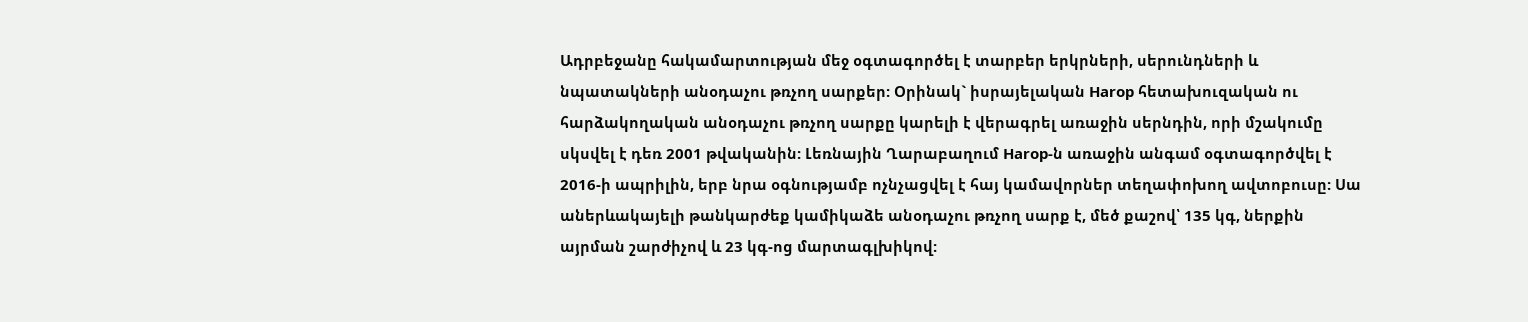Ադրբեջանը հակամարտության մեջ օգտագործել է տարբեր երկրների, սերունդների և նպատակների անօդաչու թռչող սարքեր: Օրինակ` իսրայելական Harop հետախուզական ու հարձակողական անօդաչու թռչող սարքը կարելի է վերագրել առաջին սերնդին, որի մշակումը սկսվել է դեռ 2001 թվականին: Լեռնային Ղարաբաղում Harop-ն առաջին անգամ օգտագործվել է 2016-ի ապրիլին, երբ նրա օգնությամբ ոչնչացվել է հայ կամավորներ տեղափոխող ավտոբուսը: Սա աներևակայելի թանկարժեք կամիկաձե անօդաչու թռչող սարք է, մեծ քաշով՝ 135 կգ, ներքին այրման շարժիչով և 23 կգ-ոց մարտագլխիկով: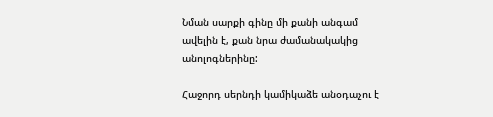Նման սարքի գինը մի քանի անգամ ավելին է, քան նրա ժամանակակից անոլոգներինը:

Հաջորդ սերնդի կամիկաձե անօդաչու է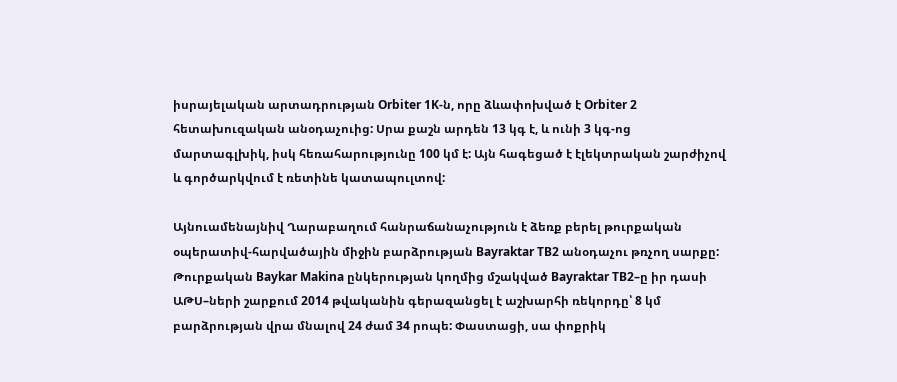իսրայելական արտադրության Orbiter 1K-ն, որը ձևափոխված է Orbiter 2 հետախուզական անօդաչուից: Սրա քաշն արդեն 13 կգ է, և ունի 3 կգ-ոց մարտագլխիկ, իսկ հեռահարությունը 100 կմ է: Այն հագեցած է էլեկտրական շարժիչով և գործարկվում է ռետինե կատապուլտով:

Այնուամենայնիվ Ղարաբաղում հանրաճանաչություն է ձեռք բերել թուրքական օպերատիվ-հարվածային միջին բարձրության Bayraktar TB2 անօդաչու թռչող սարքը: Թուրքական Baykar Makina ընկերության կողմից մշակված Bayraktar TB2–ը իր դասի ԱԹՍ–ների շարքում 2014 թվականին գերազանցել է աշխարհի ռեկորդը՝ 8 կմ բարձրության վրա մնալով 24 ժամ 34 րոպե: Փաստացի, սա փոքրիկ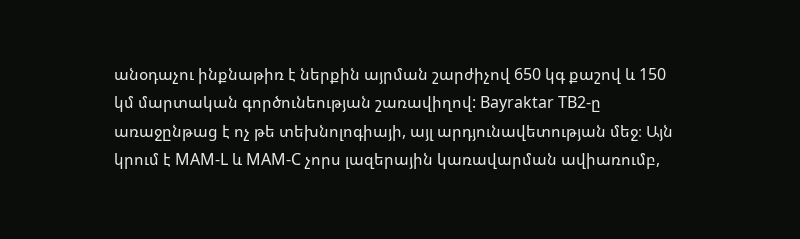անօդաչու ինքնաթիռ է ներքին այրման շարժիչով 650 կգ քաշով և 150 կմ մարտական գործունեության շառավիղով: Bayraktar TB2-ը առաջընթաց է ոչ թե տեխնոլոգիայի, այլ արդյունավետության մեջ։ Այն կրում է MAM-L և MAM-C չորս լազերային կառավարման ավիառումբ,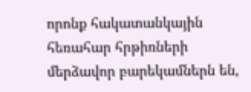որոնք հակատանկային հեռահար հրթիռների մերձավոր բարեկամներն են,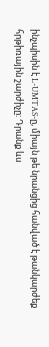ինչպիսին է L-UMTAS-ը, միայն թե նրանցից հանված է թանկարժեք հրթիռային շարժիչը: Դրանք ևս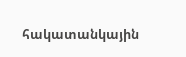հակատանկային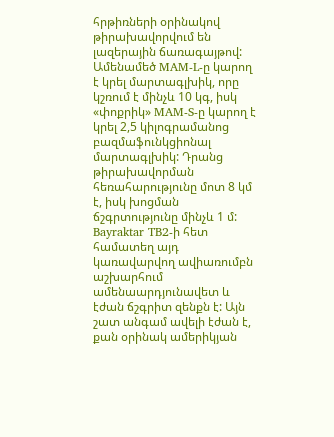հրթիռների օրինակով թիրախավորվում են լազերային ճառագայթով: Ամենամեծ MAM-L-ը կարող է կրել մարտագլխիկ, որը կշռում է մինչև 10 կգ, իսկ «փոքրիկ» MAM-S-ը կարող է կրել 2,5 կիլոգրամանոց բազմաֆունկցիոնալ մարտագլխիկ: Դրանց թիրախավորման հեռահարությունը մոտ 8 կմ է, իսկ խոցման ճշգրտությունը մինչև 1 մ: Bayraktar TB2-ի հետ համատեղ այդ կառավարվող ավիառումբն աշխարհում ամենաարդյունավետ և էժան ճշգրիտ զենքն է: Այն շատ անգամ ավելի էժան է, քան օրինակ ամերիկյան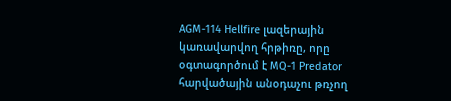AGM-114 Hellfire լազերային կառավարվող հրթիռը, որը օգտագործում է MQ-1 Predator հարվածային անօդաչու թռչող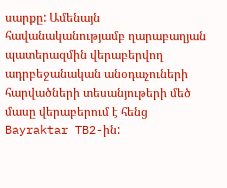սարքը: Ամենայն հավանականությամբ ղարաբաղյան պատերազմին վերաբերվող ադրբեջանական անօդաչուների հարվածների տեսանյութերի մեծ մասը վերաբերում է հենց Bayraktar TB2-ին: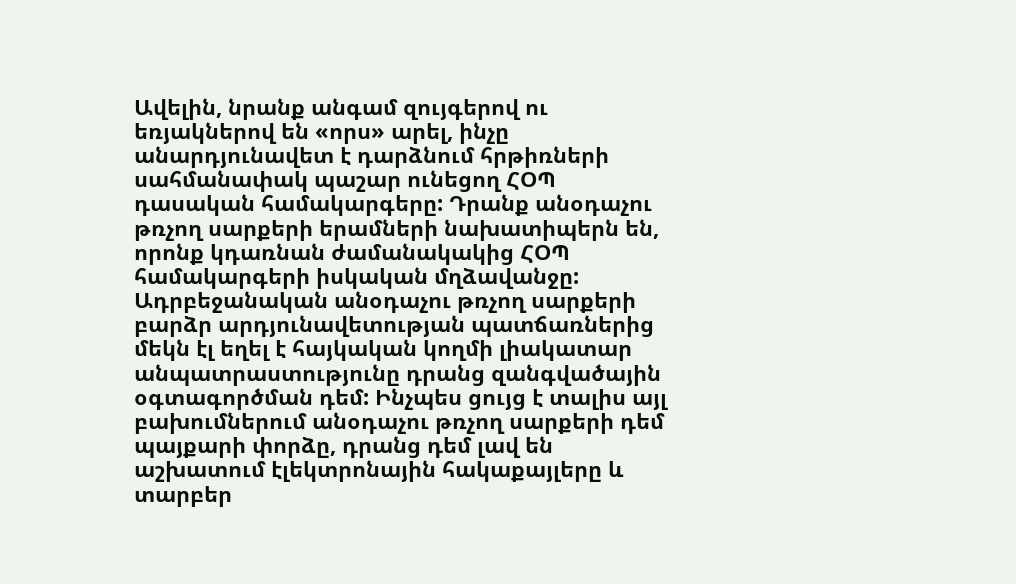Ավելին, նրանք անգամ զույգերով ու եռյակներով են «որս» արել, ինչը անարդյունավետ է դարձնում հրթիռների սահմանափակ պաշար ունեցող ՀՕՊ դասական համակարգերը: Դրանք անօդաչու թռչող սարքերի երամների նախատիպերն են, որոնք կդառնան ժամանակակից ՀՕՊ համակարգերի իսկական մղձավանջը: Ադրբեջանական անօդաչու թռչող սարքերի բարձր արդյունավետության պատճառներից մեկն էլ եղել է հայկական կողմի լիակատար անպատրաստությունը դրանց զանգվածային օգտագործման դեմ: Ինչպես ցույց է տալիս այլ բախումներում անօդաչու թռչող սարքերի դեմ պայքարի փորձը, դրանց դեմ լավ են աշխատում էլեկտրոնային հակաքայլերը և տարբեր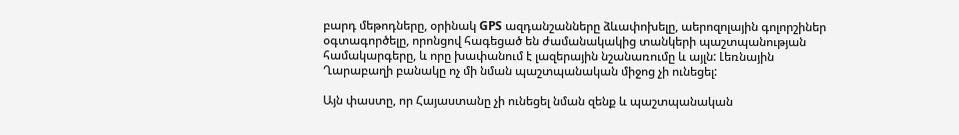բարդ մեթոդները, օրինակ GPS ազդանշանները ձևափոխելը, աերոզոլային գոլորշիներ օգտագործելը, որոնցով հագեցած են ժամանակակից տանկերի պաշտպանության համակարգերը, և որը խափանում է լազերային նշանառումը և այլն: Լեռնային Ղարաբաղի բանակը ոչ մի նման պաշտպանական միջոց չի ունեցել:

Այն փաստը, որ Հայաստանը չի ունեցել նման զենք և պաշտպանական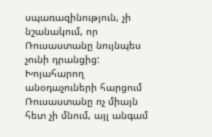սպառազինություն, չի նշանակում, որ Ռուսաստանը նույնպես չունի դրանցից: Խոյահարող անօդաչուների հարցում Ռուսաստանը ոչ միայն հետ չի մնում, այլ անգամ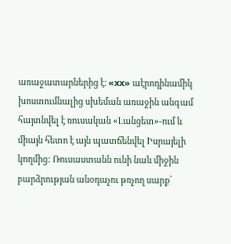առաջատարներից է։ «xx» աէրոդինամիկ խոստումնալից սխեման առաջին անգամ հայտնվել է ռուսական «Լանցետ»-ում և միայն հետո է այն պատճենվել Իսրայելի կողմից: Ռուսաստանն ունի նաև միջին բարձրության անօդաչու թռչող սարք՝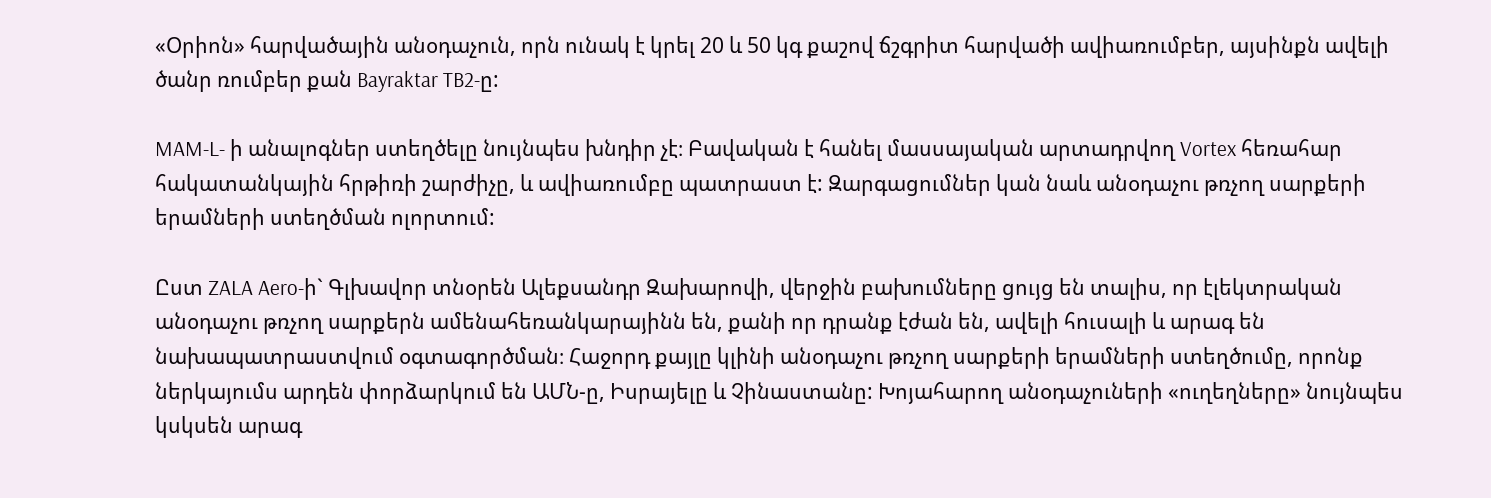«Օրիոն» հարվածային անօդաչուն, որն ունակ է կրել 20 և 50 կգ քաշով ճշգրիտ հարվածի ավիառումբեր, այսինքն ավելի ծանր ռումբեր քան Bayraktar TB2-ը:

MAM-L- ի անալոգներ ստեղծելը նույնպես խնդիր չէ։ Բավական է հանել մասսայական արտադրվող Vortex հեռահար հակատանկային հրթիռի շարժիչը, և ավիառումբը պատրաստ է: Զարգացումներ կան նաև անօդաչու թռչող սարքերի երամների ստեղծման ոլորտում:

Ըստ ZALA Aero-ի` Գլխավոր տնօրեն Ալեքսանդր Զախարովի, վերջին բախումները ցույց են տալիս, որ էլեկտրական անօդաչու թռչող սարքերն ամենահեռանկարայինն են, քանի որ դրանք էժան են, ավելի հուսալի և արագ են նախապատրաստվում օգտագործման։ Հաջորդ քայլը կլինի անօդաչու թռչող սարքերի երամների ստեղծումը, որոնք ներկայումս արդեն փորձարկում են ԱՄՆ-ը, Իսրայելը և Չինաստանը: Խոյահարող անօդաչուների «ուղեղները» նույնպես կսկսեն արագ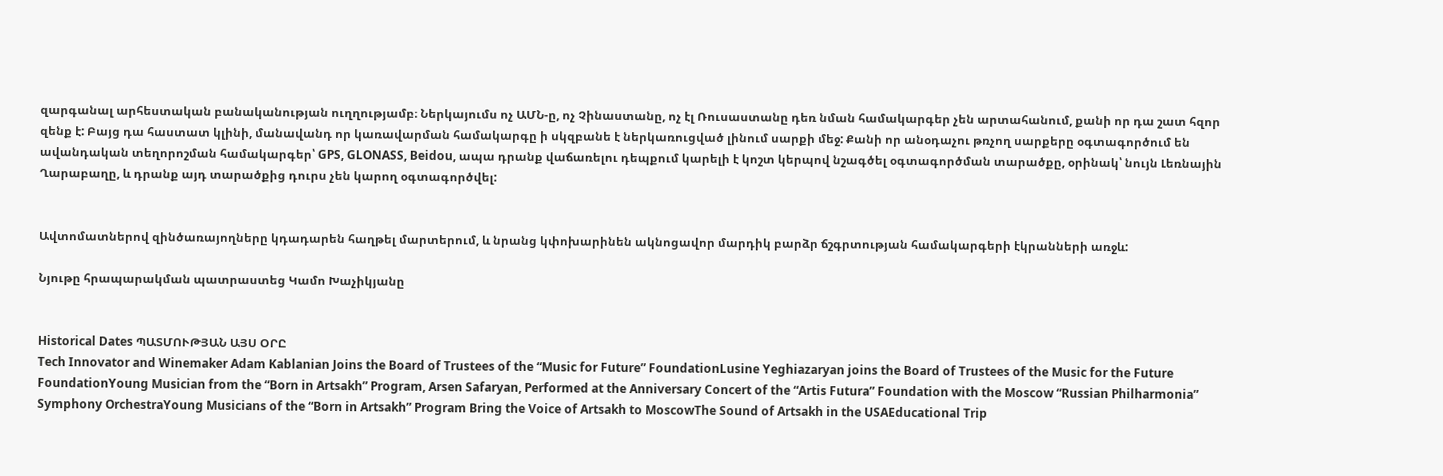զարգանալ արհեստական բանականության ուղղությամբ։ Ներկայումս ոչ ԱՄՆ-ը, ոչ Չինաստանը, ոչ էլ Ռուսաստանը դեռ նման համակարգեր չեն արտահանում, քանի որ դա շատ հզոր զենք է: Բայց դա հաստատ կլինի, մանավանդ որ կառավարման համակարգը ի սկզբանե է ներկառուցված լինում սարքի մեջ: Քանի որ անօդաչու թռչող սարքերը օգտագործում են ավանդական տեղորոշման համակարգեր՝ GPS, GLONASS, Beidou, ապա դրանք վաճառելու դեպքում կարելի է կոշտ կերպով նշագծել օգտագործման տարածքը, օրինակ՝ նույն Լեռնային Ղարաբաղը, և դրանք այդ տարածքից դուրս չեն կարող օգտագործվել:


Ավտոմատներով զինծառայողները կդադարեն հաղթել մարտերում, և նրանց կփոխարինեն ակնոցավոր մարդիկ բարձր ճշգրտության համակարգերի էկրանների առջև:

Նյութը հրապարակման պատրաստեց Կամո Խաչիկյանը


Historical Dates ՊԱՏՄՈՒԹՅԱՆ ԱՅՍ ՕՐԸ
Tech Innovator and Winemaker Adam Kablanian Joins the Board of Trustees of the “Music for Future” FoundationLusine Yeghiazaryan joins the Board of Trustees of the Music for the Future FoundationYoung Musician from the “Born in Artsakh” Program, Arsen Safaryan, Performed at the Anniversary Concert of the “Artis Futura” Foundation with the Moscow “Russian Philharmonia” Symphony OrchestraYoung Musicians of the “Born in Artsakh” Program Bring the Voice of Artsakh to MoscowThe Sound of Artsakh in the USAEducational Trip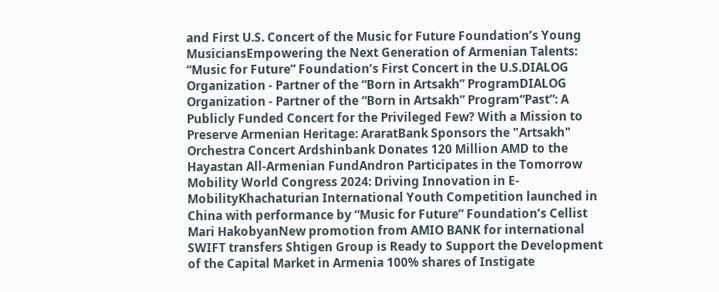and First U.S. Concert of the Music for Future Foundation’s Young MusiciansEmpowering the Next Generation of Armenian Talents: “Music for Future” Foundation’s First Concert in the U.S.DIALOG Organization - Partner of the “Born in Artsakh” ProgramDIALOG Organization - Partner of the “Born in Artsakh” Program“Past”: A Publicly Funded Concert for the Privileged Few? With a Mission to Preserve Armenian Heritage: AraratBank Sponsors the "Artsakh" Orchestra Concert Ardshinbank Donates 120 Million AMD to the Hayastan All-Armenian FundAndron Participates in the Tomorrow Mobility World Congress 2024: Driving Innovation in E-MobilityKhachaturian International Youth Competition launched in China with performance by “Music for Future” Foundation’s Cellist Mari HakobyanNew promotion from AMIO BANK for international SWIFT transfers Shtigen Group is Ready to Support the Development of the Capital Market in Armenia 100% shares of Instigate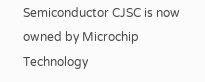Semiconductor CJSC is now owned by Microchip Technology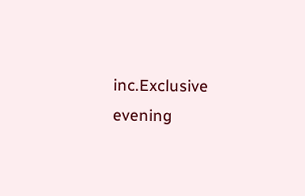inc.Exclusive evening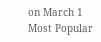on March 1
Most Popular